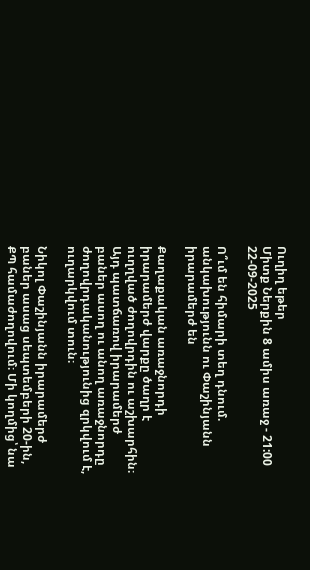Ուղիղ եթեր
Միտք Ներքին 8 ամիս առաջ - 21:00 22-09-2025

Ո՞ւմ են հիմարի տեղ դնում. անկախությունն ու Փաշինյանն իրարամերժ են

Քաղաքական առաջնորդի իրարամերժ վարքը ծաղր է ուղղված ժողովրդին ու աշխարհին։ Այդ պատճառով իրարամերժ բաներ ասող ու անող առաջնորդը ժողովրդականությունից զրկվում է, ուղարկվում տուն։

Նիկոլ Փաշինյանն իրարամերժ բաներ ասաց սեպտեմբերի 20-ին, ՔՊ համաժողովում։ Մի կողմից՝ նա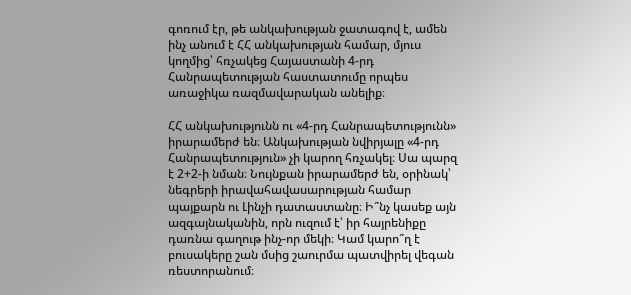գոռում էր, թե անկախության ջատագով է, ամեն ինչ անում է ՀՀ անկախության համար, մյուս կողմից՝ հռչակեց Հայաստանի 4-րդ Հանրապետության հաստատումը որպես առաջիկա ռազմավարական անելիք։

ՀՀ անկախությունն ու «4-րդ Հանրապետությունն» իրարամերժ են։ Անկախության նվիրյալը «4-րդ Հանրապետություն» չի կարող հռչակել։ Սա պարզ է 2+2-ի նման։ Նույնքան իրարամերժ են, օրինակ՝ նեգրերի իրավահավասարության համար պայքարն ու Լինչի դատաստանը։ Ի՞նչ կասեք այն ազգայնականին, որն ուզում է՝ իր հայրենիքը դառնա գաղութ ինչ-որ մեկի։ Կամ կարո՞ղ է բուսակերը շան մսից շաուրմա պատվիրել վեգան ռեստորանում։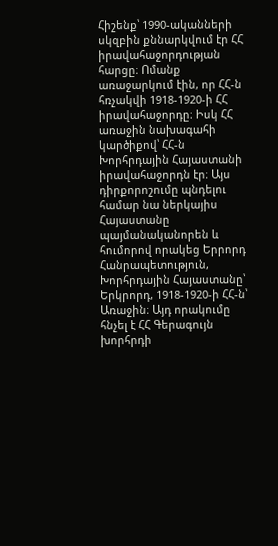Հիշենք՝ 1990-ականների սկզբին քննարկվում էր ՀՀ իրավահաջորդության հարցը։ Ոմանք առաջարկում էին, որ ՀՀ-ն հռչակվի 1918-1920-ի ՀՀ իրավահաջորդը։ Իսկ ՀՀ առաջին նախագահի կարծիքով՝ ՀՀ-ն Խորհրդային Հայաստանի իրավահաջորդն էր։ Այս դիրքորոշումը պնդելու համար նա ներկայիս Հայաստանը պայմանականորեն և հումորով որակեց Երրորդ Հանրապետություն, Խորհրդային Հայաստանը՝ Երկրորդ, 1918-1920-ի ՀՀ-ն՝ Առաջին։ Այդ որակումը հնչել է ՀՀ Գերագույն խորհրդի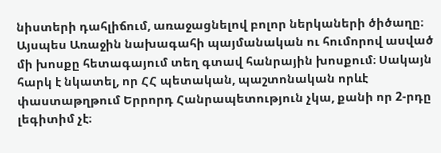նիստերի դահլիճում, առաջացնելով բոլոր ներկաների ծիծաղը։ Այսպես Առաջին նախագահի պայմանական ու հումորով ասված մի խոսքը հետագայում տեղ գտավ հանրային խոսքում։ Սակայն հարկ է նկատել, որ ՀՀ պետական, պաշտոնական որևէ փաստաթղթում Երրորդ Հանրապետություն չկա, քանի որ 2-րդը լեգիտիմ չէ։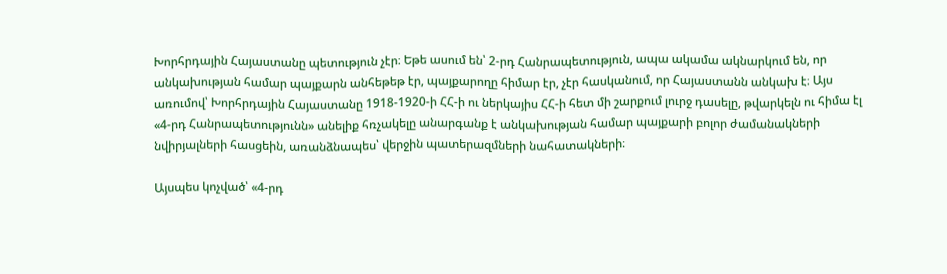Խորհրդային Հայաստանը պետություն չէր։ Եթե ասում են՝ 2-րդ Հանրապետություն, ապա ակամա ակնարկում են, որ անկախության համար պայքարն անհեթեթ էր, պայքարողը հիմար էր, չէր հասկանում, որ Հայաստանն անկախ է։ Այս առումով՝ Խորհրդային Հայաստանը 1918-1920-ի ՀՀ-ի ու ներկայիս ՀՀ-ի հետ մի շարքում լուրջ դասելը, թվարկելն ու հիմա էլ «4-րդ Հանրապետությունն» անելիք հռչակելը անարգանք է անկախության համար պայքարի բոլոր ժամանակների նվիրյալների հասցեին, առանձնապես՝ վերջին պատերազմների նահատակների։

Այսպես կոչված՝ «4-րդ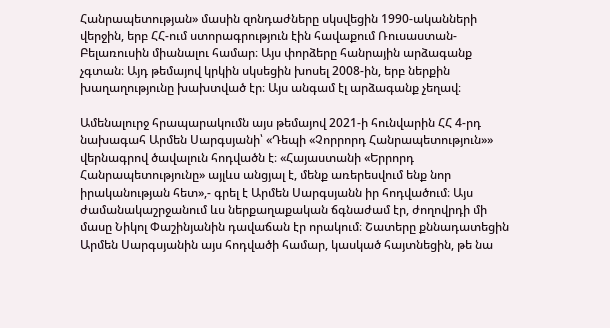Հանրապետության» մասին զոնդաժները սկսվեցին 1990-ականների վերջին, երբ ՀՀ-ում ստորագրություն էին հավաքում Ռուսաստան-Բելառուսին միանալու համար։ Այս փորձերը հանրային արձագանք չգտան։ Այդ թեմայով կրկին սկսեցին խոսել 2008-ին, երբ ներքին խաղաղությունը խախտված էր։ Այս անգամ էլ արձագանք չեղավ։

Ամենալուրջ հրապարակումն այս թեմայով 2021-ի հունվարին ՀՀ 4-րդ նախագահ Արմեն Սարգսյանի՝ «Դեպի «Չորրորդ Հանրապետություն»» վերնագրով ծավալուն հոդվածն է։ «Հայաստանի «Երրորդ Հանրապետությունը» այլևս անցյալ է, մենք առերեսվում ենք նոր իրականության հետ»,- գրել է Արմեն Սարգսյանն իր հոդվածում։ Այս ժամանակաշրջանում ևս ներքաղաքական ճգնաժամ էր, ժողովրդի մի մասը Նիկոլ Փաշինյանին դավաճան էր որակում։ Շատերը քննադատեցին Արմեն Սարգսյանին այս հոդվածի համար, կասկած հայտնեցին, թե նա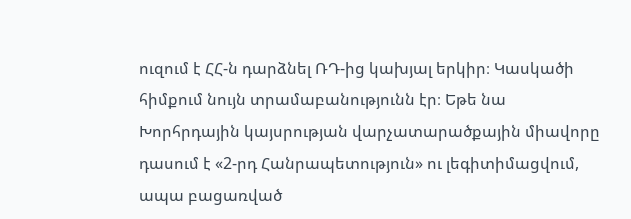ուզում է ՀՀ-ն դարձնել ՌԴ-ից կախյալ երկիր։ Կասկածի հիմքում նույն տրամաբանությունն էր։ Եթե նա Խորհրդային կայսրության վարչատարածքային միավորը դասում է «2-րդ Հանրապետություն» ու լեգիտիմացվում, ապա բացառված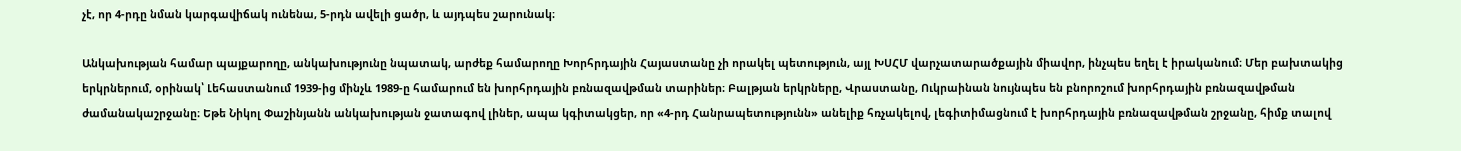չէ, որ 4-րդը նման կարգավիճակ ունենա, 5-րդն ավելի ցածր, և այդպես շարունակ։

Անկախության համար պայքարողը, անկախությունը նպատակ, արժեք համարողը Խորհրդային Հայաստանը չի որակել պետություն, այլ ԽՍՀՄ վարչատարածքային միավոր, ինչպես եղել է իրականում։ Մեր բախտակից երկրներում, օրինակ՝ Լեհաստանում 1939-ից մինչև 1989-ը համարում են խորհրդային բռնազավթման տարիներ։ Բալթյան երկրները, Վրաստանը, Ուկրաինան նույնպես են բնորոշում խորհրդային բռնազավթման ժամանակաշրջանը։ Եթե Նիկոլ Փաշինյանն անկախության ջատագով լիներ, ապա կգիտակցեր, որ «4-րդ Հանրապետությունն» անելիք հռչակելով, լեգիտիմացնում է խորհրդային բռնազավթման շրջանը, հիմք տալով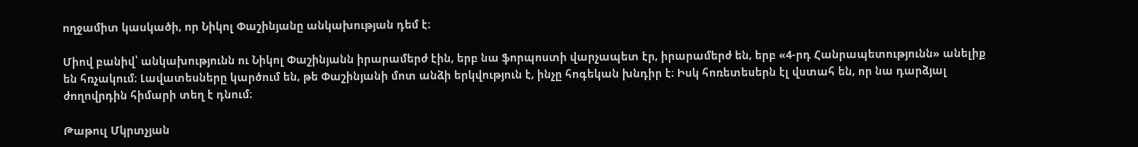ողջամիտ կասկածի, որ Նիկոլ Փաշինյանը անկախության դեմ է։

Միով բանիվ՝ անկախությունն ու Նիկոլ Փաշինյանն իրարամերժ էին, երբ նա ֆորպոստի վարչապետ էր, իրարամերժ են, երբ «4-րդ Հանրապետությունն» անելիք են հռչակում։ Լավատեսները կարծում են, թե Փաշինյանի մոտ անձի երկվություն է, ինչը հոգեկան խնդիր է։ Իսկ հոռետեսերն էլ վստահ են, որ նա դարձյալ ժողովրդին հիմարի տեղ է դնում։

Թաթուլ Մկրտչյան